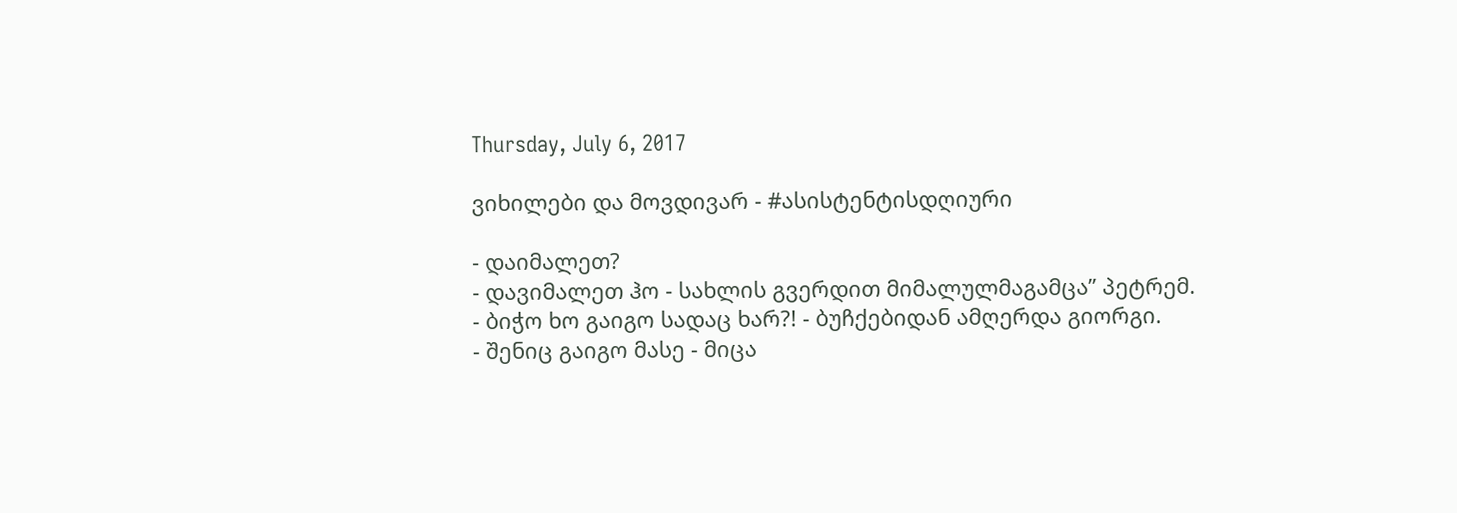Thursday, July 6, 2017

ვიხილები და მოვდივარ - #ასისტენტისდღიური

- დაიმალეთ?
- დავიმალეთ ჰო - სახლის გვერდით მიმალულმაგამცა” პეტრემ.
- ბიჭო ხო გაიგო სადაც ხარ?! - ბუჩქებიდან ამღერდა გიორგი.
- შენიც გაიგო მასე - მიცა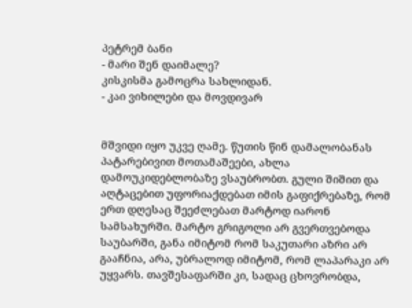პეტრემ ბანი
- მარი შენ დაიმალე?
კისკისმა გამოცრა სახლიდან.
- კაი ვიხილები და მოვდივარ


მშვიდი იყო უკვე ღამე. წუთის წინ დამალობანას პატარებივით მოთამაშეები, ახლა დამოუკიდებლობაზე ვსაუბრობთ. გული შიშით და აღტაცებით უფორიაქდებათ იმის გაფიქრებაზე, რომ ერთ დღესაც შეეძლებათ მარტოდ იარონ სამსახურში. მარტო გრიგოლი არ გვერთვებოდა საუბარში, განა იმიტომ რომ საკუთარი აზრი არ გააჩნია, არა, უბრალოდ იმიტომ, რომ ლაპარაკი არ უყვარს. თავშესაფარში კი, სადაც ცხოვრობდა,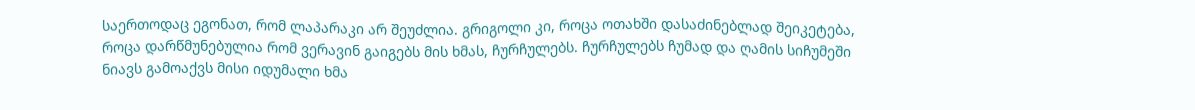საერთოდაც ეგონათ, რომ ლაპარაკი არ შეუძლია. გრიგოლი კი, როცა ოთახში დასაძინებლად შეიკეტება, როცა დარწმუნებულია რომ ვერავინ გაიგებს მის ხმას, ჩურჩულებს. ჩურჩულებს ჩუმად და ღამის სიჩუმეში ნიავს გამოაქვს მისი იდუმალი ხმა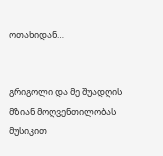ოთახიდან…


გრიგოლი და მე შუადღის მზიან მოღვენთილობას მუსიკით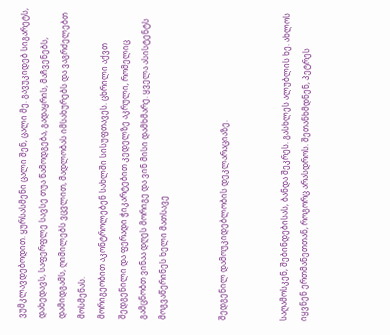ვუმკლავდებოდით. ყურსასმენი ცალი შენ, ცალი მე. გავუკიდებ სიგარეტს, დახედავს, საფერფლე სავსე თუა წამოდგება, გადაყრის, მაჩვენებს, დამიდგამს, ღიმილებს ვცვლით, მადლობას იმსახურებს და ვაგრძელებთ მოსმენას.
მორიგეობით აკონტროლებენ სახლში სისუფთავეს. ცხრილი აქვთ შედგენილი და ფერადი ჭიკარტებით კედელზე აკრული, რომელიც გამცნობთ ვინაა დღეს მორიგე და ვინ მისი დამხმარე. ყველა ასისტენტს მოგვაწერინეს ხელი მათსავე


შედგენილ დამოუკიდებლობის დეკლარაციაზე.


საღამოსკენ, შებინდებისას, ბანდა შეკრეს. გასხლეს ალუბლის ხე. ახლოს იყვნენ ერთმანეთთან, როგორც არასდროს. შეთანხმდნენ, პეტრეს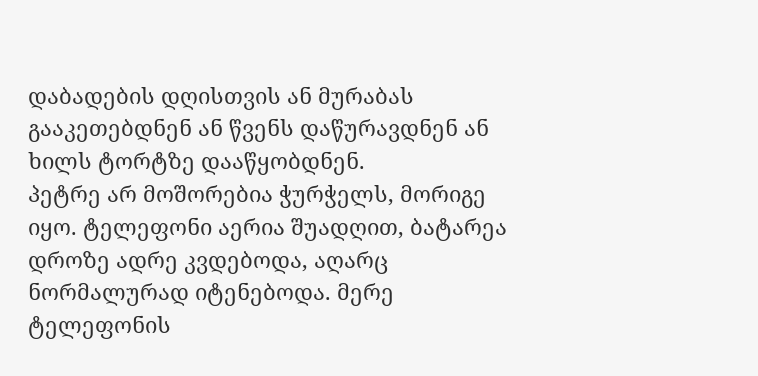დაბადების დღისთვის ან მურაბას გააკეთებდნენ ან წვენს დაწურავდნენ ან ხილს ტორტზე დააწყობდნენ.
პეტრე არ მოშორებია ჭურჭელს, მორიგე იყო. ტელეფონი აერია შუადღით, ბატარეა დროზე ადრე კვდებოდა, აღარც ნორმალურად იტენებოდა. მერე ტელეფონის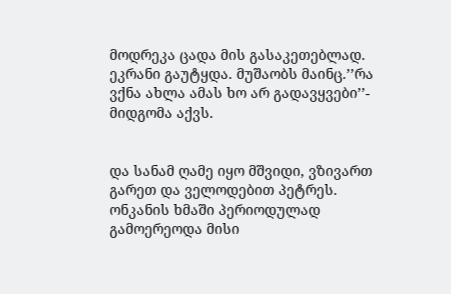მოდრეკა ცადა მის გასაკეთებლად. ეკრანი გაუტყდა. მუშაობს მაინც.’’რა ვქნა ახლა ამას ხო არ გადავყვები’’- მიდგომა აქვს.


და სანამ ღამე იყო მშვიდი, ვზივართ გარეთ და ველოდებით პეტრეს. ონკანის ხმაში პერიოდულად გამოერეოდა მისი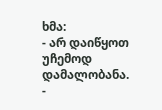ხმა:
- არ დაიწყოთ უჩემოდ დამალობანა.
-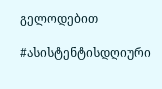გელოდებით

#ასისტენტისდღიური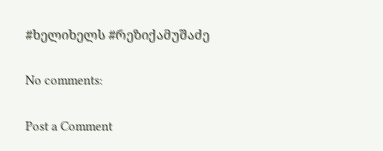#ხელიხელს #რეზიქამუშაძე

No comments:

Post a Comment